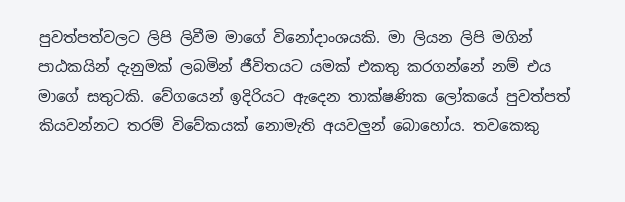පුවත්පත්වලට ලිපි ලිවීම මාගේ විනෝදාංශයකි. මා ලියන ලිපි මගින් පාඨකයින් දැනුමක් ලබමින් ජීවිතයට යමක් එකතු කරගන්නේ නම් එය මාගේ සතුටකි. වේගයෙන් ඉදිරියට ඇදෙන තාක්ෂණික ලෝකයේ පුවත්පත් කියවන්නට තරම් විවේකයක් නොමැති අයවලුන් බොහෝය. තවකෙකු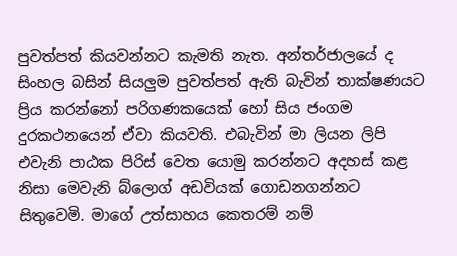පුවත්පත් කියවන්නට කැමති නැත. අන්තර්ජාලයේ ද සිංහල බසින් සියලුම පුවත්පත් ඇති බැවින් තාක්ෂණයට ප්‍රිය කරන්නෝ පරිගණකයෙක් හෝ සිය ජංගම දුරකථනයෙන් ඒවා කියවති. එබැවින් මා ලියන ලිපි එවැනි පාඨක පිරිස් වෙත යොමු කරන්නට අදහස් කළ නිසා මෙවැනි බ්ලොග් අඩවියක් ගොඩනගන්නට සිතුවෙමි. මාගේ උත්සාහය කෙතරම් නම්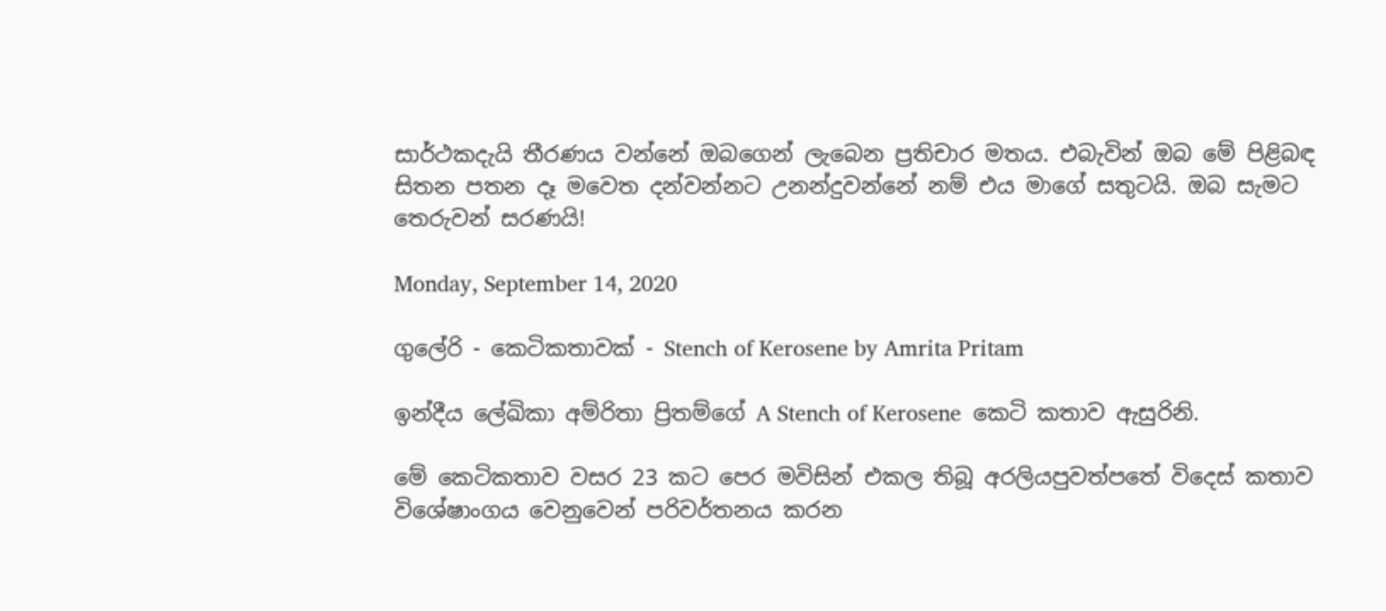සාර්ථකදැයි තීරණය වන්නේ ඔබගෙන් ලැබෙන ප්‍රතිචාර මතය. එබැවින් ඔබ මේ පිළිබඳ සිතන පතන දෑ මවෙත දන්වන්නට උනන්දුවන්නේ නම් එය මාගේ සතුටයි. ඔබ සැමට තෙරුවන් සරණයි!

Monday, September 14, 2020

ගුලේරි - කෙටිකතාවක් - Stench of Kerosene by Amrita Pritam

ඉන්දීය ලේඛිකා අම්රිතා ප්‍රිතම්ගේ A Stench of Kerosene  කෙටි කතාව ඇසුරිනි.

මේ කෙටිකතාව වසර 23 කට පෙර මවිසින් එකල තිබූ අරලියපුවත්පතේ විදෙස් කතාව විශේෂාංගය වෙනුවෙන් පරිවර්තනය කරන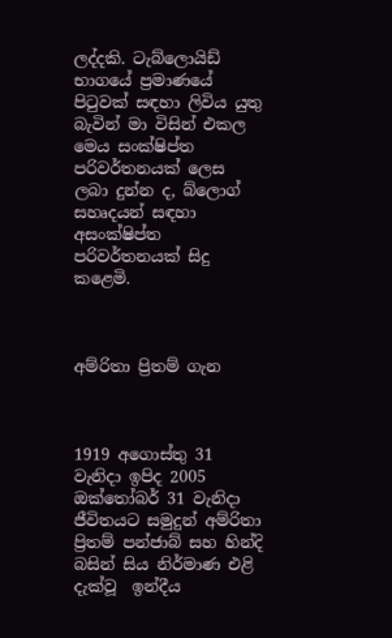ලද්දකි. ටැබ්ලොයිඩ් භාගයේ ප්‍රමාණයේ පිටුවක් සඳහා ලිවිය යුතු බැවින් මා විසින් එකල මෙය සංක්ෂිප්ත පරිවර්තනයක් ලෙස ලබා දුන්න ද, බ්ලොග් සහෘදයන් සඳහා  අසංක්ෂිප්ත පරිවර්තනයක් සිදු කළෙමි.



අම්රිතා ප්‍රිතම් ගැන



1919 අගොස්තු 31 වැනිදා ඉපිද 2005 ඔක්තෝබර් 31 වැනිදා ජීවිතයට සමුදුන් අම්රිතා ප්‍රිතම් පන්ජාබ් සහ හින්දි බසින් සිය නිර්මාණ එළි දැක්වූ  ඉන්දීය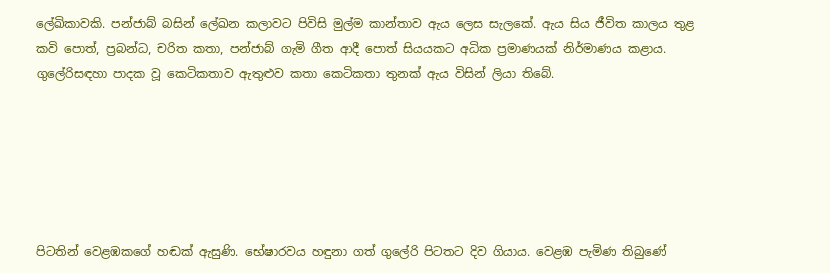ලේඛිකාවකි. පන්ජාබ් බසින් ලේඛන කලාවට පිවිසි මුල්ම කාන්තාව ඇය ලෙස සැලකේ. ඇය සිය ජීවිත කාලය තුළ කවි පොත්, ප්‍රබන්ධ, චරිත කතා, පන්ජාබ් ගැමි ගීත ආදී පොත් සියයකට අධික ප්‍රමාණයක් නිර්මාණය කළාය. ගුලේරිසඳහා පාදක වූ කෙටිකතාව ඇතුළුව කතා කෙටිකතා තුනක් ඇය විසින් ලියා තිබේ.






පිටතින් වෙළඹකගේ හඬක් ඇසුණි. භේෂාරවය හඳුනා ගත් ගුලේරි පිටතට දිව ගියාය. වෙළඹ පැමිණ තිබුණේ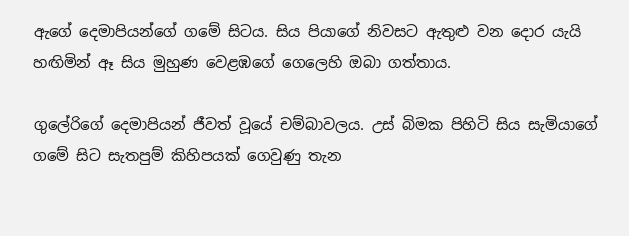ඇගේ දෙමාපියන්ගේ ගමේ සිටය. සිය පියාගේ නිවසට ඇතුළු වන දොර යැයි හඟිමින් ඈ සිය මුහුණ වෙළඹගේ ගෙලෙහි ඔබා ගත්තාය.

ගුලේරිගේ දෙමාපියන් ජීවත් වූයේ චම්බාවලය. උස් බිමක පිහිටි සිය සැමියාගේ ගමේ සිට සැතපුම් කිහිපයක් ගෙවුණු තැන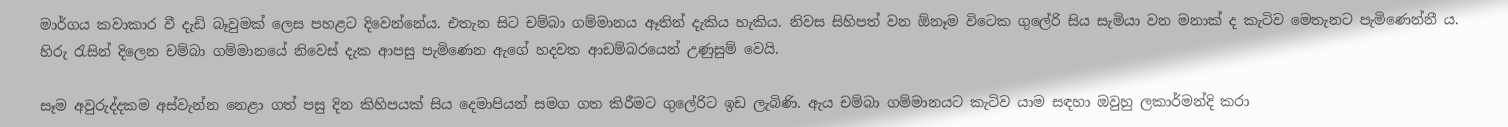මාර්ගය කවාකාර වී දැඩි බෑවුමක් ලෙස පහළට දිවෙන්නේය. එතැන සිට චම්බා ගම්මානය ඈතින් දැකිය හැකිය. නිවස සිහිපත් වන ඕනෑම විටෙක ගුලේරි සිය සැමියා වන මනාක් ද කැටිව මෙතැනට පැමිණෙන්නී ය. හිරු රැසින් දිලෙන චම්බා ගම්මානයේ නිවෙස් දැක ආපසු පැමිණෙන ඇගේ හදවත ආඩම්බරයෙන් උණුසුම් වෙයි.

සෑම අවුරුද්දකම අස්වැන්න නෙළා ගත් පසු දින කිහිපයක් සිය දෙමාපියන් සමග ගත කිරීමට ගුලේරිට ඉඩ ලැබිණි. ඇය චම්බා ගම්මානයට කැටිව යාම සඳහා ඔවුහු ලකාර්මන්දි කරා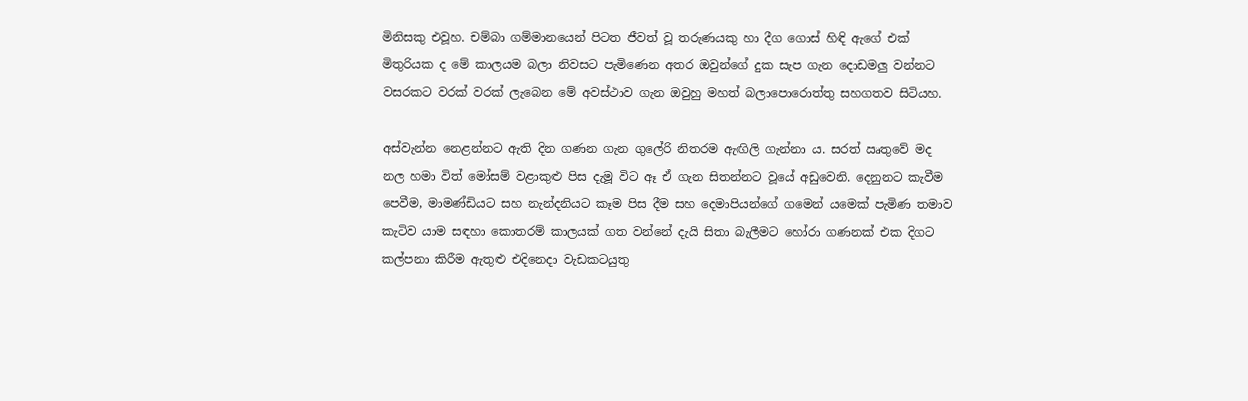මිනිසකු එවූහ. චම්බා ගම්මානයෙන් පිටත ජීවත් වූ තරුණයකු හා දීග ගොස් හිඳි ඇගේ එක් මිතුරියක ද මේ කාලයම බලා නිවසට පැමිණෙන අතර ඔවුන්ගේ දුක සැප ගැන දොඩමලු වන්නට වසරකට වරක් වරක් ලැබෙන මේ අවස්ථාව ගැන ඔවුහු මහත් බලාපොරොත්තු සහගතව සිටියහ.

අස්වැන්න නෙළන්නට ඇති දින ගණන ගැන ගුලේරි නිතරම ඇඟිලි ගැන්නා ය. සරත් ඍතුවේ මද නල හමා විත් මෝසම් වළාකුළු පිස දැමූ විට ඈ ඒ ගැන සිතන්නට වූයේ අඩුවෙනි. දෙනුනට කැවීම පෙවීම, මාමණ්ඩියට සහ නැන්දනියට කෑම පිස දීම සහ දෙමාපියන්ගේ ගමෙන් යමෙක් පැමිණ තමාව කැටිව යාම සඳහා කොතරම් කාලයක් ගත වන්නේ දැයි සිතා බැලීමට හෝරා ගණනක් එක දිගට කල්පනා කිරීම ඇතුළු එදිනෙදා වැඩකටයුතු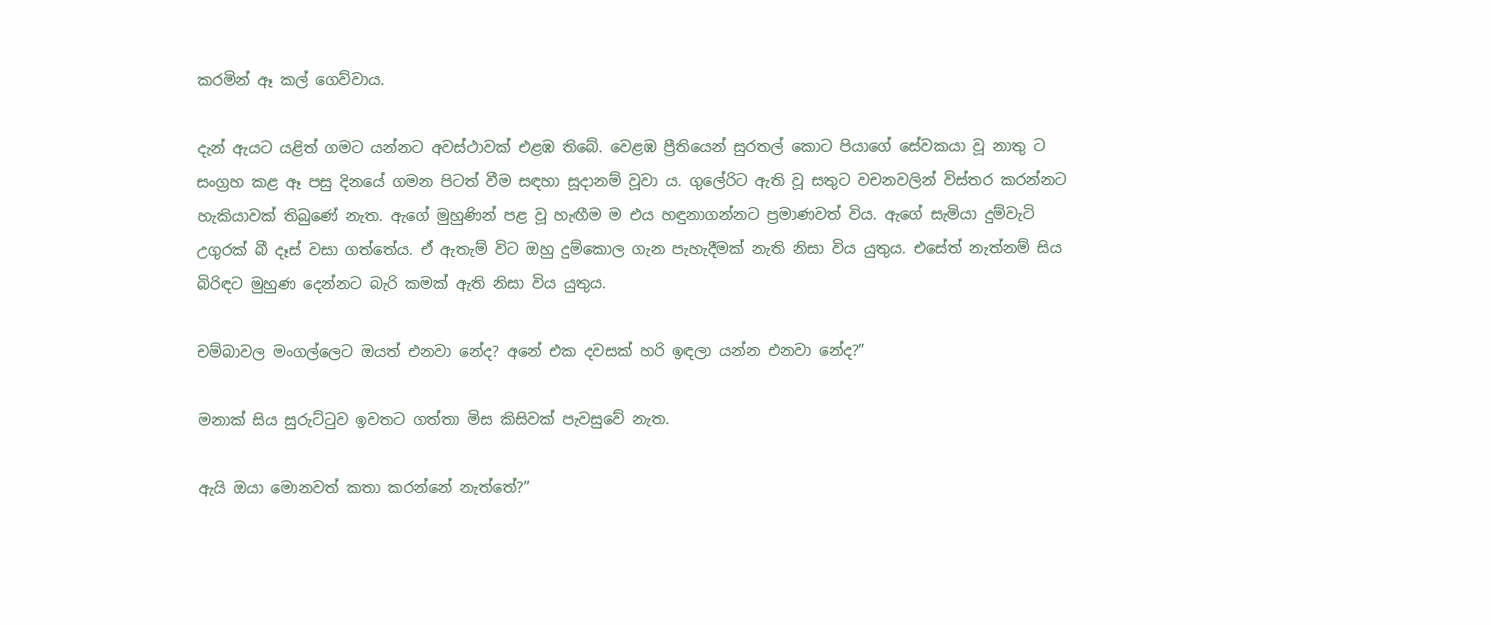කරමින් ඈ කල් ගෙව්වාය.

දැන් ඇයට යළිත් ගමට යන්නට අවස්ථාවක් එළඹ තිබේ. වෙළඹ ප්‍රීතියෙන් සුරතල් කොට පියාගේ සේවකයා වූ නාතු ට සංග්‍රහ කළ ඈ පසු දිනයේ ගමන පිටත් වීම සඳහා සූදානම් වූවා ය. ගුලේරිට ඇති වූ සතුට වචනවලින් විස්තර කරන්නට හැකියාවක් තිබුණේ නැත. ඇගේ මුහුණින් පළ වූ හැඟීම ම එය හඳුනාගන්නට ප්‍රමාණවත් විය. ඇගේ සැමියා දුම්වැටි උගුරක් බී දෑස් වසා ගත්තේය. ඒ ඇතැම් විට ඔහු දුම්කොල ගැන පැහැදීමක් නැති නිසා විය යුතුය. එසේත් නැත්නම් සිය බිරිඳට මුහුණ දෙන්නට බැරි කමක් ඇති නිසා විය යුතුය.

චම්බාවල මංගල්ලෙට ඔයත් එනවා නේද? අනේ එක දවසක් හරි ඉඳලා යන්න එනවා නේද?”

මනාක් සිය සුරුට්ටුව ඉවතට ගත්තා මිස කිසිවක් පැවසුවේ නැත.

ඇයි ඔයා මොනවත් කතා කරන්නේ නැත්තේ?”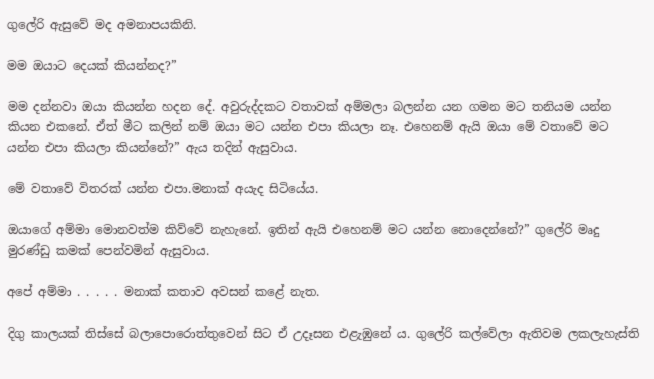ගුලේරි ඇසුවේ මද අමනාපයකිනි.

මම ඔයාට දෙයක් කියන්නද?”

මම දන්නවා ඔයා කියන්න හදන දේ. අවුරුද්දකට වතාවක් අම්මලා බලන්න යන ගමන මට තනියම යන්න කියන එකනේ. ඒත් මීට කලින් නම් ඔයා මට යන්න එපා කියලා නෑ. එහෙනම් ඇයි ඔයා මේ වතාවේ මට යන්න එපා කියලා කියන්නේ?” ඇය තදින් ඇසුවාය.

මේ වතාවේ විතරක් යන්න එපා.මනාක් අයැද සිටියේය.

ඔයාගේ අම්මා මොනවත්ම කිව්වේ නැහැනේ. ඉතින් ඇයි එහෙනම් මට යන්න නොදෙන්නේ?” ගුලේරි මෘදු මුරණ්ඩු කමක් පෙන්වමින් ඇසුවාය.

අපේ අම්මා . . . . . මනාක් කතාව අවසන් කළේ නැත.

දිගු කාලයක් තිස්සේ බලාපොරොත්තුවෙන් සිට ඒ උදෑසන එළැඹුනේ ය. ගුලේරි කල්වේලා ඇතිවම ලකලැහැස්ති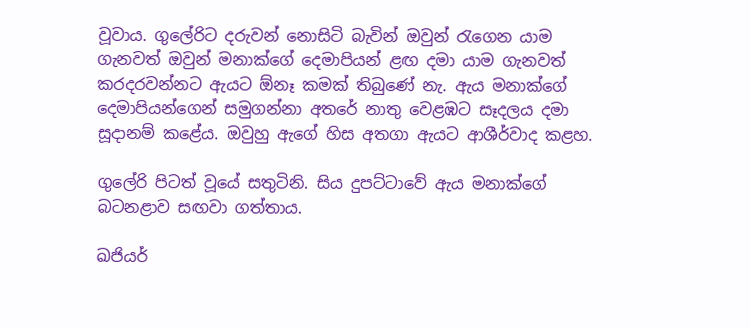වූවාය. ගුලේරිට දරුවන් නොසිටි බැවින් ඔවුන් රැගෙන යාම ගැනවත් ඔවුන් මනාක්ගේ දෙමාපියන් ළඟ දමා යාම ගැනවත් කරදරවන්නට ඇයට ඕනෑ කමක් තිබුණේ නැ. ඇය මනාක්ගේ දෙමාපියන්ගෙන් සමුගන්නා අතරේ නාතු වෙළඹට සෑදලය දමා සූදානම් කළේය. ඔවුහු ඇගේ හිස අතගා ඇයට ආශීර්වාද කළහ.

ගුලේරි පිටත් වූයේ සතුටිනි. සිය දුපට්ටාවේ ඇය මනාක්ගේ බටනළාව සඟවා ගත්තාය.

ඛජියර්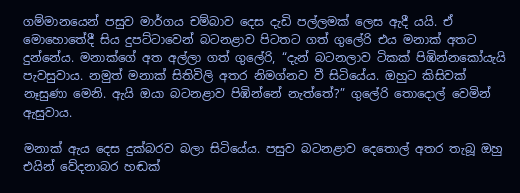ගම්මානයෙන් පසුව මාර්ගය චම්බාව දෙස දැඩි පල්ලමක් ලෙස ඇදී යයි. ඒ මොහොතේදී සිය දුපට්ටාවෙන් බටනළාව පිටතට ගත් ගුලේරි එය මනාක් අතට දුන්නේය. මනාක්ගේ අත අල්ලා ගත් ගුලේරි, “දැන් බටනලාව ටිකක් පිඹින්නකෝයැයි පැවසුවාය. නමුත් මනාක් සිතිවිලි අතර නිමග්නව වී සිටියේය. ඔහුට කිසිවක් නෑසුණා මෙනි. ඇයි ඔයා බටනළාව පිඹින්නේ නැත්තේ?” ගුලේරි තොදොල් වෙමින් ඇසුවාය.

මනාක් ඇය දෙස දුක්බරව බලා සිටියේය. පසුව බටනළාව දෙතොල් අතර තැබූ ඔහු එයින් වේදනාබර හඬක්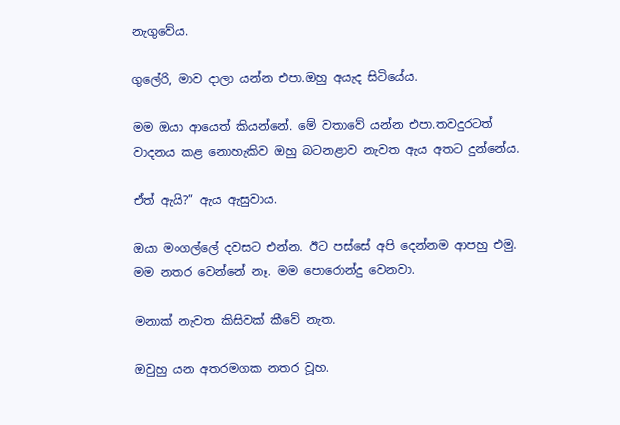නැගුවේය.

ගුලේරි, මාව දාලා යන්න එපා.ඔහු අයැද සිටියේය.

මම ඔයා ආයෙත් කියන්නේ. මේ වතාවේ යන්න එපා.තවදුරටත් වාදනය කළ නොහැකිව ඔහු බටනළාව නැවත ඇය අතට දුන්නේය.

ඒත් ඇයි?” ඇය ඇසුවාය.

ඔයා මංගල්ලේ දවසට එන්න. ඊට පස්සේ අපි දෙන්නම ආපහු එමු. මම නතර වෙන්නේ නෑ. මම පොරොන්දු වෙනවා.

මනාක් නැවත කිසිවක් කීවේ නැත.

ඔවුහු යන අතරමගක නතර වූහ.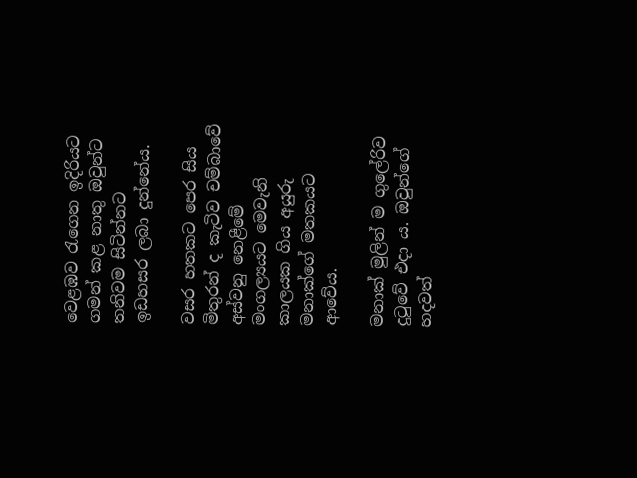වෙළඹව රැගෙන ඉදිරියට ගමන් කළ නාතු ඔවුන්ට තනිවම සිටින්නට ඉඩහසර ලබා දුන්නේය.

වසර හතකට පෙර සිය මිතුරන් ද කැටිව චම්බාවේ අස්වනු නෙළීමේ මංගල්‍යයට මෙවැනි කාලයක ගිය අයුරු මනාක්ගේ මතකයට ආවේය.

මනාක් මුලින් ම ගුලේරිව දුටුවේ එදා ය. ඔවුන්ගේ හදවත්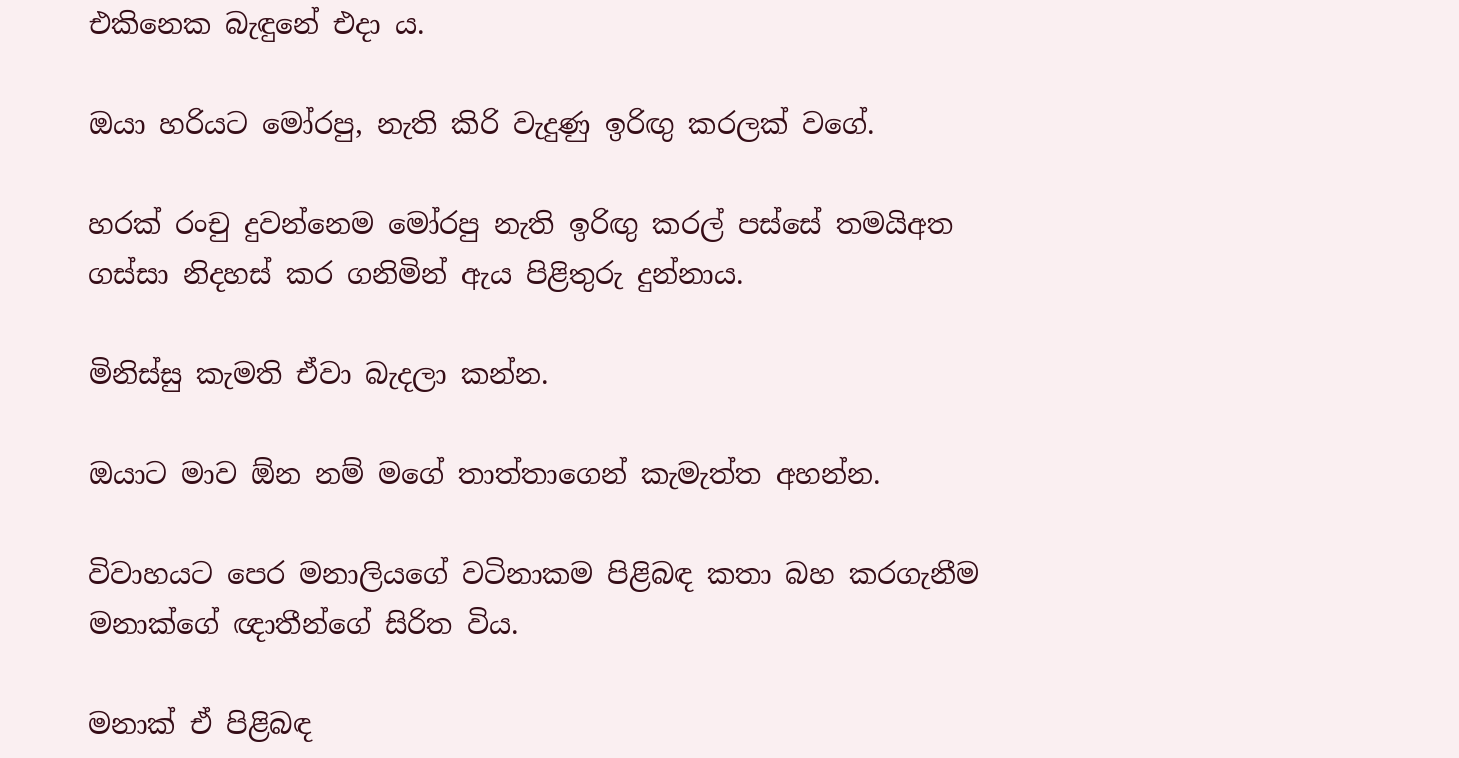එකිනෙක බැඳුනේ එදා ය.

ඔයා හරියට මෝරපු, නැති කිරි වැදුණු ඉරිඟු කරලක් වගේ.

හරක් රංචු දුවන්නෙම මෝරපු නැති ඉරිඟු කරල් පස්සේ තමයිඅත ගස්සා නිදහස් කර ගනිමින් ඇය පිළිතුරු දුන්නාය.

මිනිස්සු කැමති ඒවා බැදලා කන්න.

ඔයාට මාව ඕන නම් මගේ තාත්තාගෙන් කැමැත්ත අහන්න.

විවාහයට පෙර මනාලියගේ වටිනාකම පිළිබඳ කතා බහ කරගැනීම මනාක්ගේ ඥාතීන්ගේ සිරිත විය.

මනාක් ඒ පිළිබඳ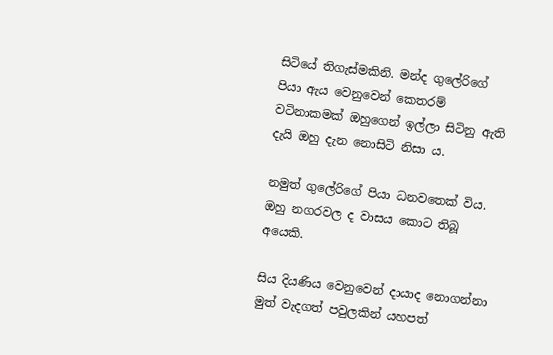සිටියේ තිගැස්මකිනි. මන්ද ගුලේරිගේ පියා ඇය වෙනුවෙන් කෙතරම් වටිනාකමක් ඔහුගෙන් ඉල්ලා සිටිනු ඇති දැයි ඔහු දැන නොසිටි නිසා ය.

නමුත් ගුලේරිගේ පියා ධනවතෙක් විය. ඔහු නගරවල ද වාසය කොට තිබූ අයෙකි.

සිය දියණිය වෙනුවෙන් දායාද නොගන්නා මුත් වැදගත් පවුලකින් යහපත්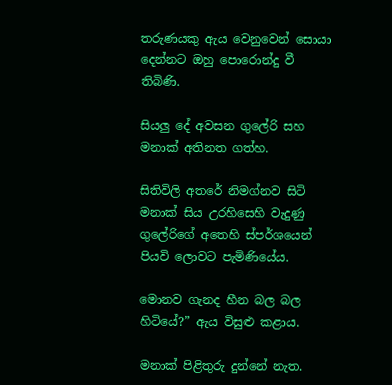තරුණයකු ඇය වෙනුවෙන් සොයා දෙන්නට ඔහු පොරොන්දු වී තිබිණි.

සියලු දේ අවසන ගුලේරි සහ මනාක් අතිනත ගත්හ.

සිතිවිලි අතරේ නිමග්නව සිටි මනාක් සිය උරහිසෙහි වැදුණු ගුලේරිගේ අතෙහි ස්පර්ශයෙන් පියවි ලොවට පැමිණියේය.

මොනව ගැනද හීන බල බල හිටියේ?” ඇය විසුළු කළාය.

මනාක් පිළිතුරු දුන්නේ නැත.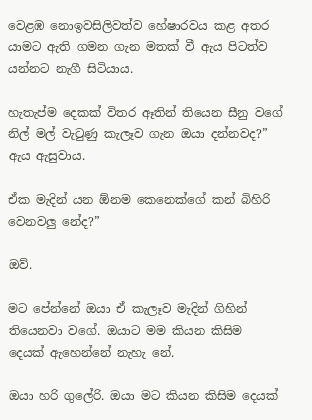වෙළඹ නොඉවසිලිවත්ව හේෂාරවය කළ අතර යාමට ඇති ගමන ගැන මතක් වී ඇය පිටත්ව යන්නට නැගී සිටියාය.

හැතැප්ම දෙකක් විතර ඈතින් තියෙන සීනු වගේ නිල් මල් වැටුණු කැලෑව ගැන ඔයා දන්නවද?” ඇය ඇසුවාය.

ඒක මැදින් යන ඕනම කෙනෙක්ගේ කන් බිහිරි වෙනවලු නේද?”

ඔව්.

මට පේන්නේ ඔයා ඒ කැලෑව මැදින් ගිහින් තියෙනවා වගේ. ඔයාට මම කියන කිසිම දෙයක් ඇහෙන්නේ නැහැ නේ.

ඔයා හරි ගුලේරි. ඔයා මට කියන කිසිම දෙයක්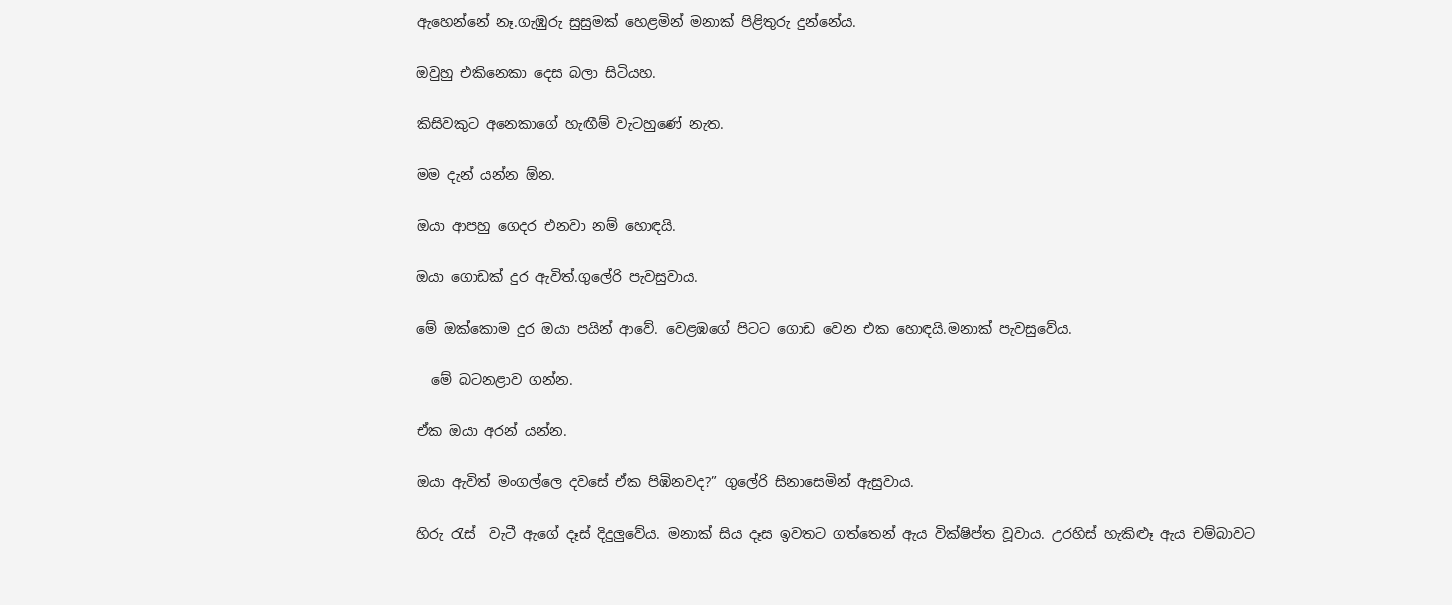ඇහෙන්නේ නෑ.ගැඹුරු සුසුමක් හෙළමින් මනාක් පිළිතුරු දුන්නේය.

ඔවුහු එකිනෙකා දෙස බලා සිටියහ.

කිසිවකුට අනෙකාගේ හැඟීම් වැටහුණේ නැත.

මම දැන් යන්න ඕන.

ඔයා ආපහු ගෙදර එනවා නම් හොඳයි.

ඔයා ගොඩක් දුර ඇවිත්.ගුලේරි පැවසුවාය.

මේ ඔක්කොම දුර ඔයා පයින් ආවේ. වෙළඹගේ පිටට ගොඩ වෙන එක හොඳයි.මනාක් පැවසුවේය.

  මේ බටනළාව ගන්න.

ඒක ඔයා අරන් යන්න.

ඔයා ඇවිත් මංගල්ලෙ දවසේ ඒක පිඹිනවද?” ගුලේරි සිනාසෙමින් ඇසුවාය.

හිරු රැස්  වැටී ඇගේ දෑස් දිදුලුවේය. මනාක් සිය දෑස ඉවතට ගත්තෙන් ඇය වික්ෂිප්ත වූවාය. උරහිස් හැකිළූ ඇය චම්බාවට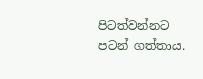පිටත්වන්නට පටන් ගත්තාය.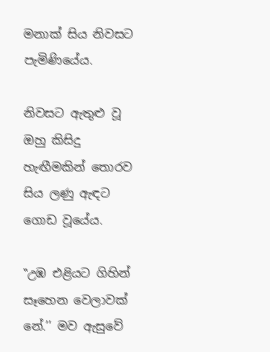මනාක් සිය නිවසට පැමිණියේය.

නිවසට ඇතුළු වූ ඔහු කිසිදු හැඟීමකින් තොරව සිය ලණු ඇඳට ගොඩ වූයේය.

‛‛උඹ එළියට ගිහින් සෑහෙන වෙලාවක් නේ.’’ මව ඇසුවේ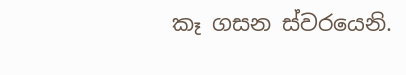කෑ ගසන ස්වරයෙනි.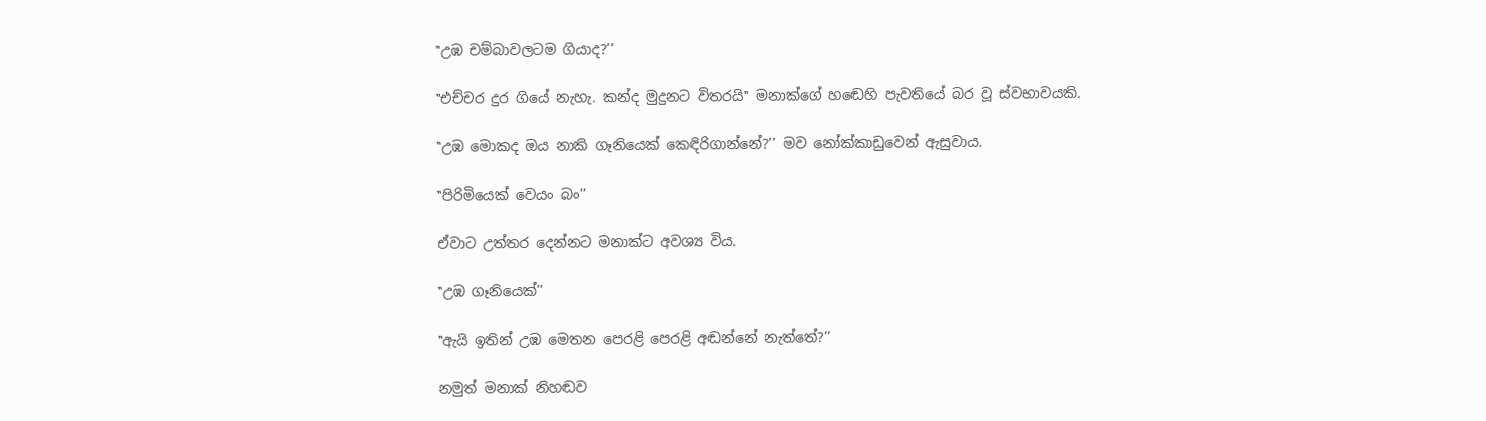‛‛උඹ චම්බාවලටම ගියාද?’’

‛‛එච්චර දුර ගියේ නැහැ. කන්ද මුදුනට විතරයි‛‛ මනාක්ගේ හඬෙහි පැවතියේ බර වූ ස්වභාවයකි.

‛‛උඹ මොකද ඔය නාකි ගෑනියෙක් කෙඳිරිගාන්නේ?’’ මව නෝක්කාඩුවෙන් ඇසුවාය.

‛‛පිරිමියෙක් වෙයං බං’’

ඒවාට උත්තර දෙන්නට මනාක්ට අවශ්‍ය විය.

‛‛උඹ ගෑනියෙක්’’

‛‛ඇයි ඉතින් උඹ මෙතන පෙරළි පෙරළි අඬන්නේ නැත්තේ?’’

නමුත් මනාක් නිහඬව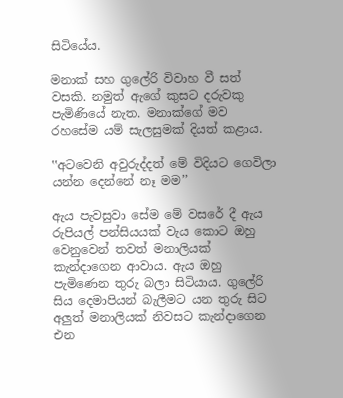සිටියේය.

මනාක් සහ ගුලේරි විවාහ වී සත් වසකි. නමුත් ඇගේ කුසට දරුවකු පැමිණියේ නැත. මනාක්ගේ මව රහසේම යම් සැලසුමක් දියත් කළාය.

‛‛අටවෙනි අවුරුද්දත් මේ විදියට ගෙවිලා යන්න දෙන්නේ නෑ මම’’

ඇය පැවසුවා සේම මේ වසරේ දී ඇය රුපියල් පන්සියයක් වැය කොට ඔහු වෙනුවෙන් තවත් මනාලියක් කැන්දාගෙන ආවාය. ඇය ඔහු පැමිණෙන තුරු බලා සිටියාය. ගුලේරි සිය දෙමාපියන් බැලීමට යන තුරු සිට අලුත් මනාලියක් නිවසට කැන්දාගෙන එන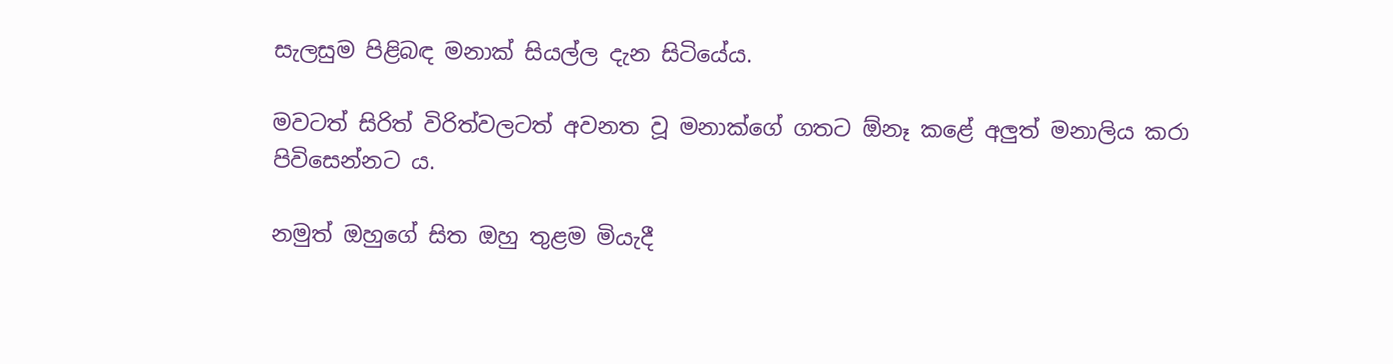සැලසුම පිළිබඳ මනාක් සියල්ල දැන සිටියේය.

මවටත් සිරිත් විරිත්වලටත් අවනත වූ මනාක්ගේ ගතට ඕනෑ කළේ අලුත් මනාලිය කරා පිවිසෙන්නට ය.

නමුත් ඔහුගේ සිත ඔහු තුළම මියැදී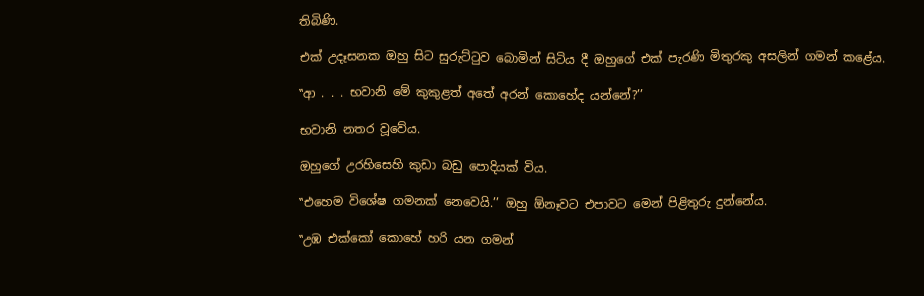තිබිණි.

එක් උදෑසනක ඔහු සිට සුරුට්ටුව බොමින් සිටිය දී ඔහුගේ එක් පැරණි මිතුරකු අසලින් ගමන් කළේය.

‛‛ආ . . . භවානි මේ කුකුළත් අතේ අරන් කොහේද යන්නේ?’’

භවානි නතර වූවේය.

ඔහුගේ උරහිසෙහි කුඩා බඩු පොදියක් විය.

‛‛එහෙම විශේෂ ගමනක් නෙවෙයි.’’ ඔහු ඕනෑවට එපාවට මෙන් පිළිතුරු දුන්නේය.

‛‛උඹ එක්කෝ කොහේ හරි යන ගමන්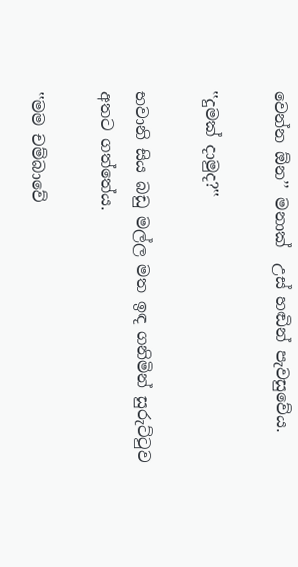වෙන්න ඕන’’ මනාක්  උස් හඬින් පැවසුවේය.

‛‛දුමක් දාමුද?‛‛

භවානි සිය බඩු මල්ල මත ඉඳ ගනිමින් සුරුට්ටුව අතට ගත්තේය.

‛‛මම චම්බාවේ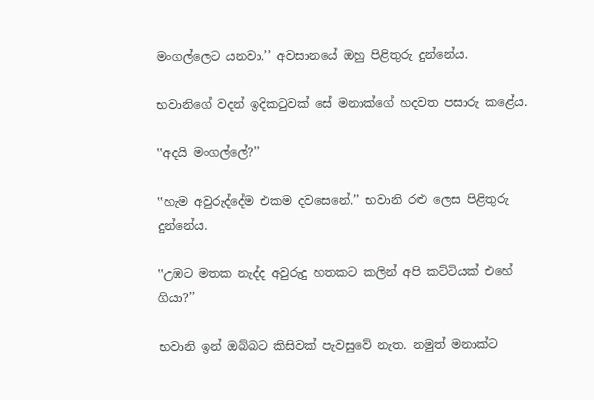මංගල්ලෙට යනවා.’’ අවසානයේ ඔහු පිළිතුරු දුන්නේය.

භවානිගේ වදන් ඉදිකටුවක් සේ මනාක්ගේ හදවත පසාරු කළේය.

‛‛අදයි මංගල්ලේ?’’

‛‛හැම අවුරුද්දේම එකම දවසෙනේ.’’ භවානි රළු ලෙස පිළිතුරු දුන්නේය.

‛‛උඹට මතක නැද්ද අවුරුදු හතකට කලින් අපි කට්ටියක් එහේ ගියා?’’

භවානි ඉන් ඔබ්බට කිසිවක් පැවසුවේ නැත. නමුත් මනාක්ට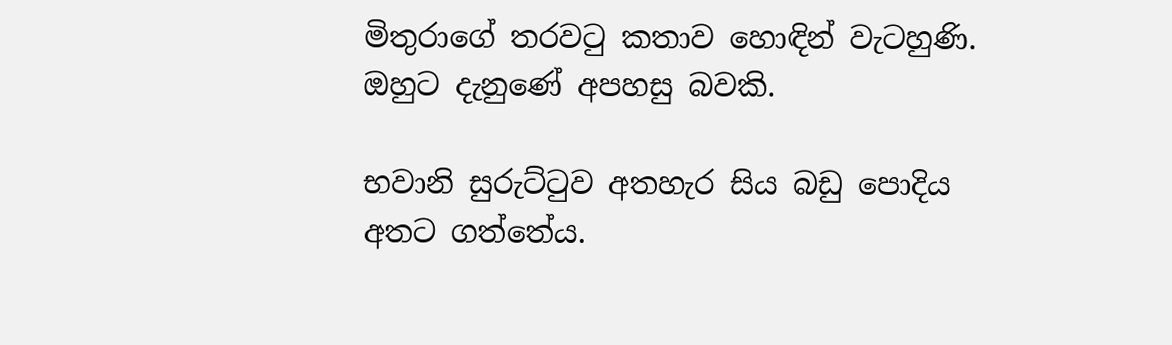මිතුරාගේ තරවටු කතාව හොඳින් වැටහුණි. ඔහුට දැනුණේ අපහසු බවකි.

භවානි සුරුට්ටුව අතහැර සිය බඩු පොදිය අතට ගත්තේය.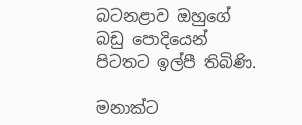බටනළාව ඔහුගේ බඩු පොදියෙන් පිටතට ඉල්පී තිබිණි.

මනාක්ට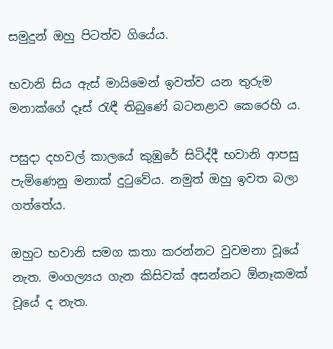සමුදුන් ඔහු පිටත්ව ගියේය.

භවානි සිය ඇස් මායිමෙන් ඉවත්ව යන තුරුම මනාක්ගේ දෑස් රැඳී තිබුණේ බටනළාව කෙරෙහි ය.

පසුදා දහවල් කාලයේ කුඹුරේ සිටිද්දී භවානි ආපසු පැමිණෙනු මනාක් දුටුවේය. නමුත් ඔහු ඉවත බලා ගත්තේය.

ඔහුට භවානි සමග කතා කරන්නට වුවමනා වූයේ නැත. මංගල්‍යය ගැන කිසිවක් අසන්නට ඕනෑකමක් වූයේ ද නැත.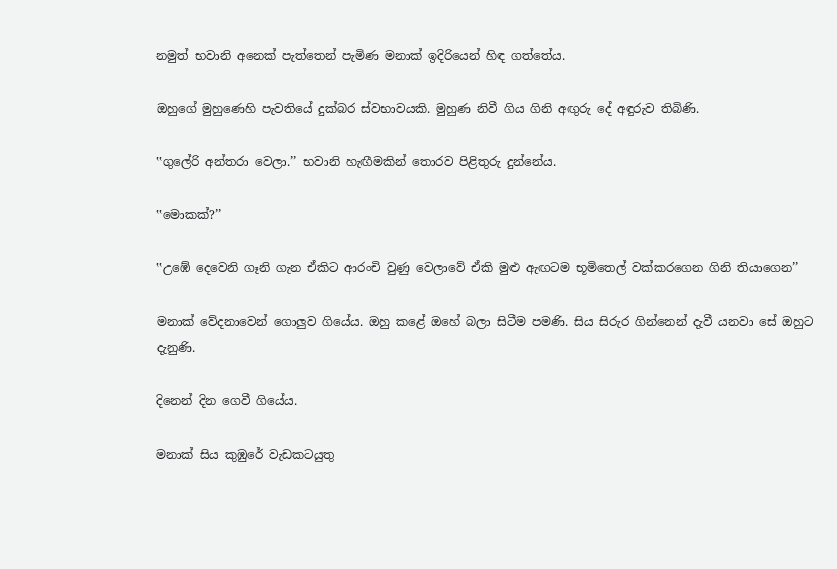නමුත් භවානි අනෙක් පැත්තෙන් පැමිණ මනාක් ඉදිරියෙන් හිඳ ගත්තේය.

ඔහුගේ මුහුණෙහි පැවතියේ දුක්බර ස්වභාවයකි. මුහුණ නිවී ගිය ගිනි අඟුරු දේ අඳුරුව තිබිණි.

‛‛ගුලේරි අන්තරා වෙලා.’’ භවානි හැඟීමකින් තොරව පිළිතුරු දුන්නේය.

‛‛මොකක්?’’

‛‛උඹේ දෙවෙනි ගෑනි ගැන ඒකිට ආරංචි වුණු වෙලාවේ ඒකි මුළු ඇඟටම භූමිතෙල් වක්කරගෙන ගිනි තියාගෙන’’

මනාක් වේදනාවෙන් ගොලුව ගියේය. ඔහු කළේ ඔහේ බලා සිටීම පමණි. සිය සිරුර ගින්නෙන් දැවී යනවා සේ ඔහුට දැනුණි.

දිනෙන් දින ගෙවී ගියේය.

මනාක් සිය කුඹුරේ වැඩකටයුතු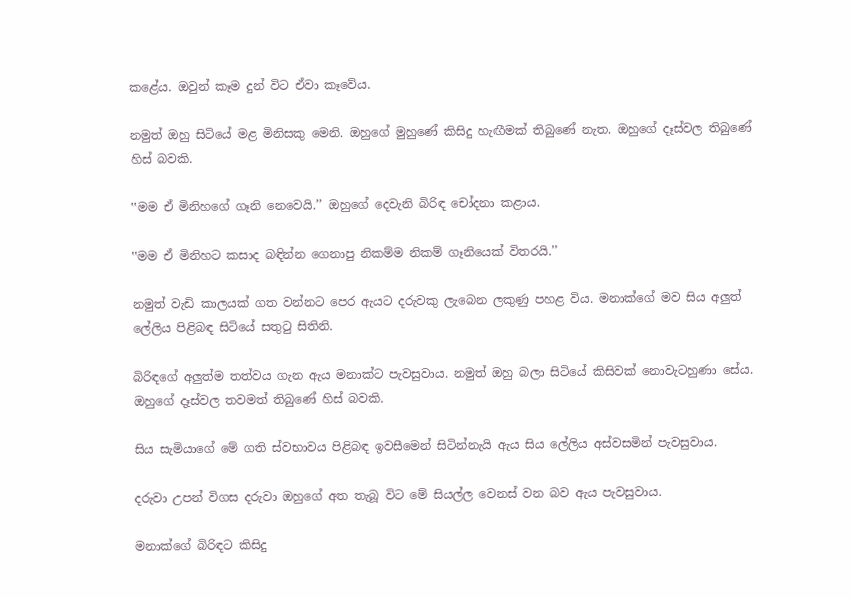කළේය. ඔවුන් කෑම දුන් විට ඒවා කෑවේය.

නමුත් ඔහු සිටියේ මළ මිනිසකු මෙනි. ඔහුගේ මුහුණේ කිසිදු හැඟීමක් තිබුණේ නැත. ඔහුගේ දෑස්වල තිබුණේ හිස් බවකි.

‛‛මම ඒ මිනිහගේ ගෑනි නෙවෙයි.’’ ඔහුගේ දෙවැනි බිරිඳ චෝදනා කළාය.

‛‛මම ඒ මිනිහට කසාද බඳින්න ගෙනාපු නිකම්ම නිකම් ගෑනියෙක් විතරයි.’’

නමුත් වැඩි කාලයක් ගත වන්නට පෙර ඇයට දරුවකු ලැබෙන ලකුණු පහළ විය. මනාක්ගේ මව සිය අලුත් ලේලිය පිළිබඳ සිටියේ සතුටු සිතිනි.

බිරිඳගේ අලුත්ම තත්වය ගැන ඇය මනාක්ට පැවසුවාය. නමුත් ඔහු බලා සිටියේ කිසිවක් නොවැටහුණා සේය. ඔහුගේ දෑස්වල තවමත් තිබුණේ හිස් බවකි.

සිය සැමියාගේ මේ ගති ස්වභාවය පිළිබඳ ඉවසීමෙන් සිටින්නැයි ඇය සිය ලේලිය අස්වසමින් පැවසුවාය.

දරුවා උපන් විගස දරුවා ඔහුගේ අත තැබූ විට මේ සියල්ල වෙනස් වන බව ඇය පැවසුවාය.

මනාක්ගේ බිරිඳට කිසිදු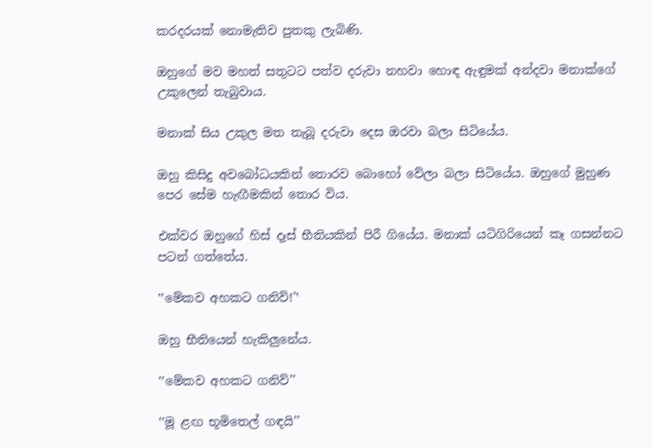කරදරයක් නොමැතිව පුතකු ලැබිණි.

ඔහුගේ මව මහත් සතුටට පත්ව දරුවා නහවා හොඳ ඇඳුමක් අන්දවා මනාක්ගේ උකුලෙන් තැබුවාය.

මනාක් සිය උකුල මත තැබූ දරුවා දෙස ඔරවා බලා සිටියේය.

ඔහු කිසිදු අවබෝධයකින් තොරව බොහෝ වේලා බලා සිටියේය. ඔහුගේ මුහුණ පෙර සේම හැඟීමකින් තොර විය.

එක්වර ඔහුගේ හිස් දෑස් භීතියකින් පිරී ගියේය. මනාක් යටිගිරියෙන් කෑ ගසන්නට පටන් ගත්තේය.

‛‛මේකව අහකට ගනිව්!’‛

ඔහු භීතියෙන් හැකිලුනේය.

‛‛මේකව අහකට ගනිව්’’

‛‛මූ ළඟ භූමිතෙල් ගඳයි’’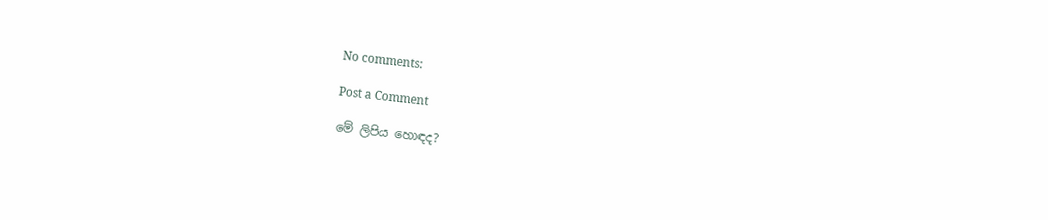No comments:

Post a Comment

මේ ලිපිය හොඳද?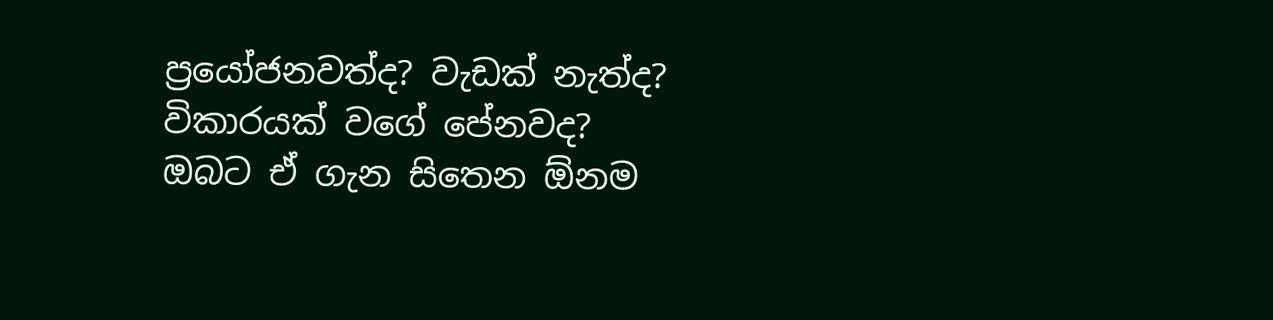ප්‍රයෝජනවත්ද? වැඩක් නැත්ද? විකාරයක් වගේ පේනවද?
ඔබට ඒ ගැන සිතෙන ඕනම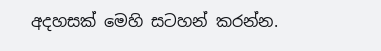අදහසක් මෙහි සටහන් කරන්න.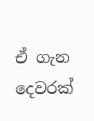ඒ ගැන දෙවරක්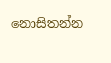නොසිතන්න